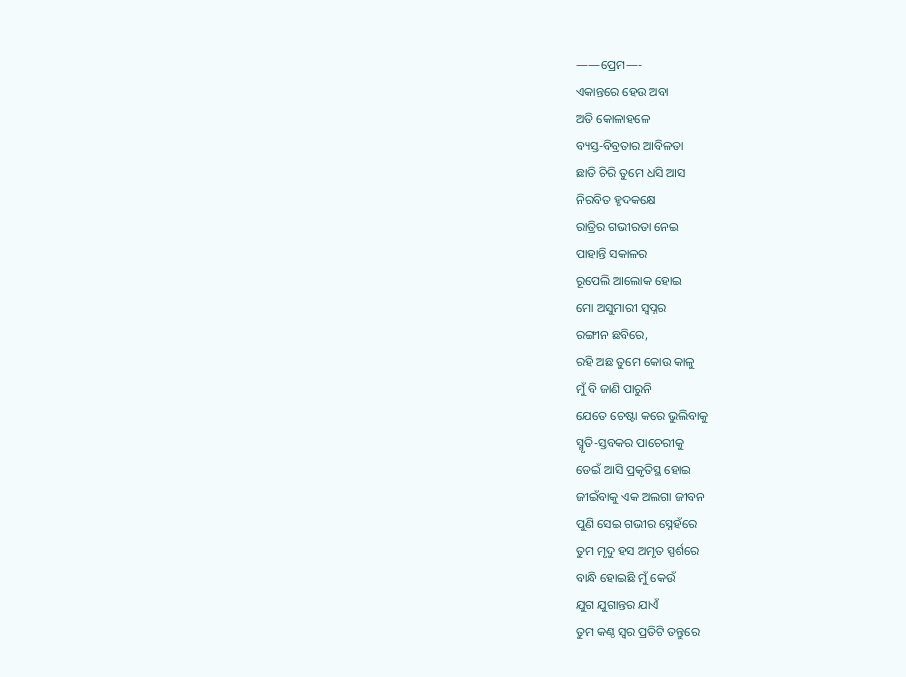——ପ୍ରେମ—-
ଏକାନ୍ତରେ ହେଉ ଅବା
ଅତି କୋଳାହଳେ
ବ୍ୟସ୍ତ-ବିବ୍ରତାର ଆବିଳତା
ଛାତି ଚିରି ତୁମେ ଧସି ଆସ
ନିରବିତ ହୃଦକକ୍ଷେ
ରାତ୍ରିର ଗଭୀରତା ନେଇ
ପାହାନ୍ତି ସକାଳର
ରୂପେଲି ଆଲୋକ ହୋଇ
ମୋ ଅସୁମାରୀ ସ୍ୱପ୍ନର
ରଙ୍ଗୀନ ଛବିରେ,
ରହି ଅଛ ତୁମେ କୋଉ କାଳୁ
ମୁଁ ବି ଜାଣି ପାରୁନି
ଯେତେ ଚେଷ୍ଟା କରେ ଭୁଲିବାକୁ
ସ୍ମୃତି-ସ୍ତବକର ପାଚେରୀକୁ
ଡେଇଁ ଆସି ପ୍ରକୃତିସ୍ଥ ହୋଇ
ଜୀଇଁବାକୁ ଏକ ଅଲଗା ଜୀବନ
ପୁଣି ସେଇ ଗଭୀର ସ୍ନେହଁରେ
ତୁମ ମୃଦୁ ହସ ଅମୃତ ସ୍ପର୍ଶରେ
ବାନ୍ଧି ହୋଇଛି ମୁଁ କେଉଁ
ଯୁଗ ଯୁଗାନ୍ତର ଯାଏଁ
ତୁମ କଣ୍ଠ ସ୍ୱର ପ୍ରତିଟି ତନ୍ତୁରେ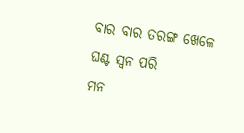ବାର ବାର ତରଙ୍ଗ ଖେଳେ
ଘଣ୍ଟ ସ୍ଵନ ପରି
ମନ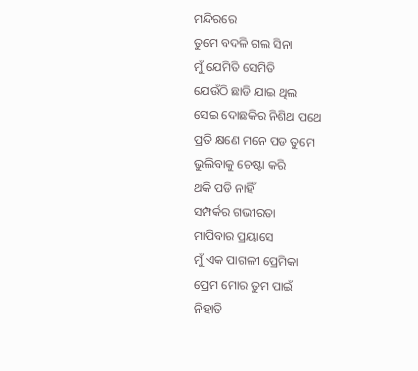ମନ୍ଦିରରେ
ତୁମେ ବଦଳି ଗଲ ସିନା
ମୁଁ ଯେମିତି ସେମିତି
ଯେଉଁଠି ଛାଡି ଯାଇ ଥିଲ
ସେଇ ଦୋଛକିର ନିଶିଥ ପଥେ
ପ୍ରତି କ୍ଷଣେ ମନେ ପଡ ତୁମେ
ଭୁଲିବାକୁ ଚେଷ୍ଟା କରି
ଥକି ପଡି ନାହିଁ
ସମ୍ପର୍କର ଗଭୀରତା
ମାପିବାର ପ୍ରୟାସେ
ମୁଁ ଏକ ପାଗଳୀ ପ୍ରେମିକା
ପ୍ରେମ ମୋର ତୁମ ପାଇଁ
ନିହାତି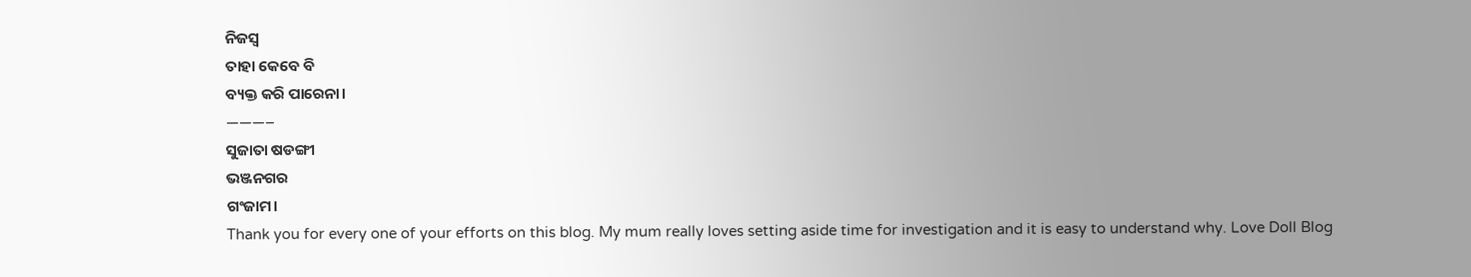ନିଜସ୍ୱ
ତାହା କେବେ ବି
ବ୍ୟକ୍ତ କରି ପାରେନା।
———–
ସୁଜାତା ଷଡଙ୍ଗୀ
ଭଞ୍ଜନଗର
ଗଂଜାମ।
Thank you for every one of your efforts on this blog. My mum really loves setting aside time for investigation and it is easy to understand why. Love Doll Blog